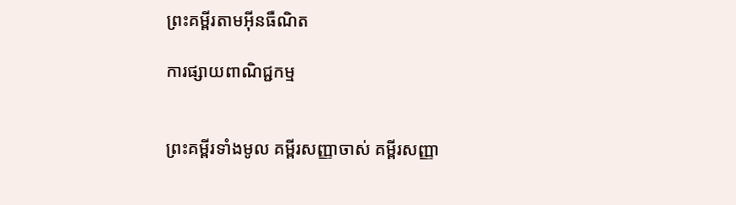ព្រះគម្ពីរតាមអ៊ីនធឺណិត

ការផ្សាយពាណិជ្ជកម្ម


ព្រះគម្ពីរទាំងមូល គម្ពីរសញ្ញាចាស់ គម្ពីរសញ្ញា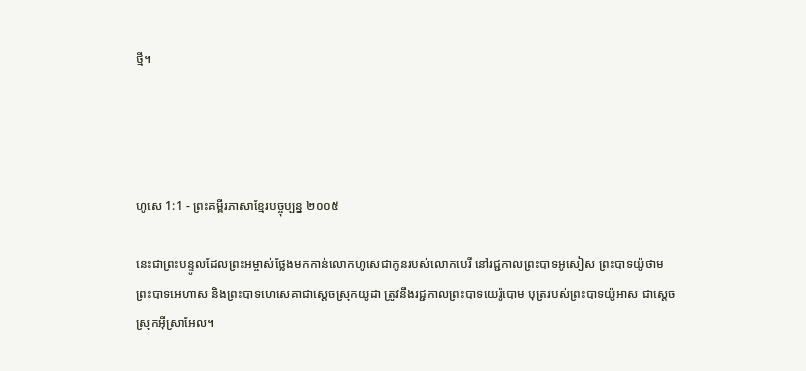ថ្មី។




ហូសេ 1:1 - ព្រះគម្ពីរភាសាខ្មែរបច្ចុប្បន្ន ២០០៥

នេះជាព្រះ‌បន្ទូលដែលព្រះ‌អម្ចាស់ថ្លែងមកកាន់លោកហូសេជាកូនរបស់លោកបេរី នៅរជ្ជកាលព្រះ‌បាទអូសៀស ព្រះ‌បាទយ៉ូថាម ព្រះ‌បាទអេហាស និងព្រះ‌បាទហេ‌សេគាជាស្ដេចស្រុកយូដា ត្រូវនឹងរជ្ជកាលព្រះ‌បាទយេរ៉ូ‌បោម បុត្ររបស់ព្រះ‌បាទយ៉ូអាស ជាស្ដេចស្រុកអ៊ីស្រា‌អែល។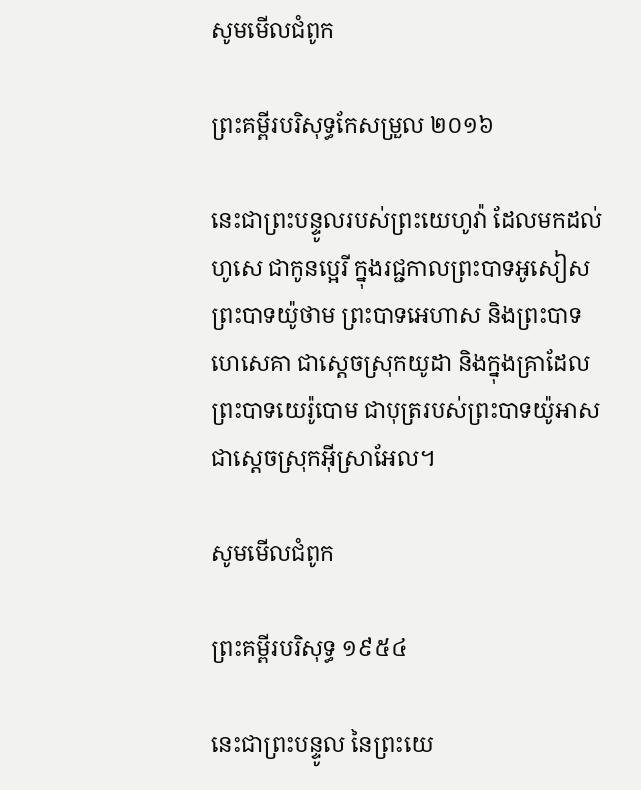សូមមើលជំពូក

ព្រះគម្ពីរបរិសុទ្ធកែសម្រួល ២០១៦

នេះជាព្រះ‌បន្ទូលរបស់ព្រះ‌យេហូវ៉ា ដែលមកដល់ហូសេ ជាកូនប្អេរី ក្នុងរជ្ជ‌កាលព្រះបាទអូសៀស ព្រះបាទយ៉ូថាម ព្រះបាទអេហាស និងព្រះបាទហេ‌សេ‌គា ជាស្តេចស្រុកយូដា និងក្នុងគ្រាដែលព្រះបាទយេរ៉ូ‌បោម ជាបុត្ររបស់ព្រះបាទយ៉ូអាស ជាស្តេចស្រុកអ៊ីស្រា‌អែល។

សូមមើលជំពូក

ព្រះគម្ពីរបរិសុទ្ធ ១៩៥៤

នេះជាព្រះ‌បន្ទូល នៃព្រះ‌យេ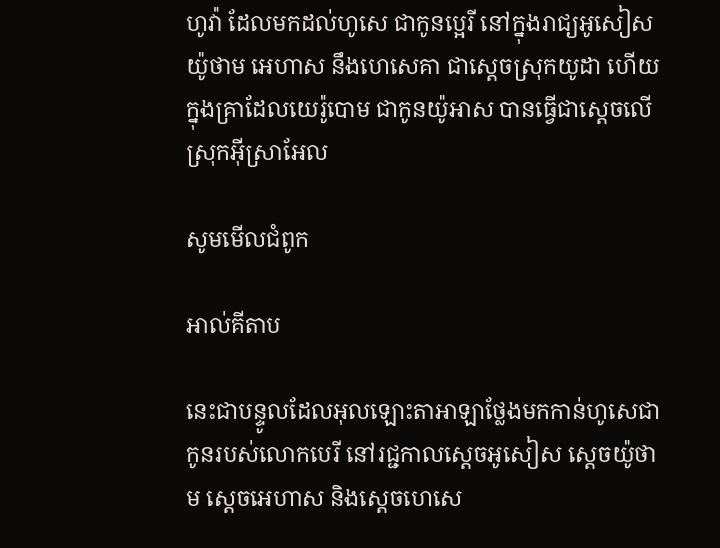ហូវ៉ា ដែលមកដល់ហូសេ ជាកូនប្អេរី នៅក្នុងរាជ្យអូសៀស យ៉ូថាម អេហាស នឹងហេសេគា ជាស្តេចស្រុកយូដា ហើយក្នុងគ្រាដែលយេរ៉ូ‌បោម ជាកូនយ៉ូអាស បានធ្វើជាស្តេចលើស្រុកអ៊ីស្រាអែល

សូមមើលជំពូក

អាល់គីតាប

នេះជាបន្ទូលដែលអុលឡោះ‌តាអាឡាថ្លែងមកកាន់ហូសេជាកូនរបស់លោកបេរី នៅរជ្ជកាលស្តេចអូសៀស ស្តេចយ៉ូថាម ស្តេចអេហាស និងស្តេចហេ‌សេ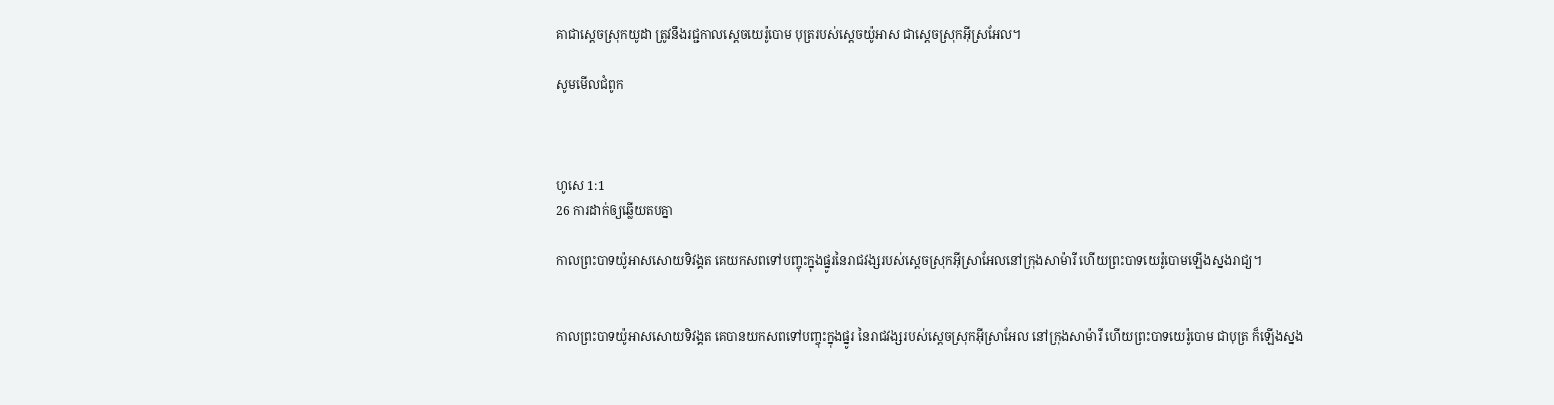គាជាស្ដេចស្រុកយូដា ត្រូវនឹងរជ្ជកាលស្តេចយេរ៉ូ‌បោម បុត្ររបស់ស្តេចយ៉ូអាស ជាស្ដេចស្រុកអ៊ីស្រ‌អែល។

សូមមើលជំពូក



ហូសេ 1:1
26 ការដាក់ឲ្យឆ្លើយតបគ្នា

កាលព្រះ‌បាទយ៉ូអាសសោយទិវង្គត គេយកសពទៅបញ្ចុះក្នុងផ្នូរនៃរាជ‌វង្សរបស់ស្ដេចស្រុកអ៊ីស្រា‌អែលនៅក្រុងសាម៉ារី ហើយព្រះ‌បាទយេរ៉ូ‌បោមឡើងស្នងរាជ្យ។


កាលព្រះ‌បាទយ៉ូអាសសោយទិវង្គត គេបានយកសពទៅបញ្ចុះក្នុងផ្នូរ នៃរាជ‌វង្សរបស់ស្ដេចស្រុកអ៊ីស្រា‌អែល នៅក្រុងសាម៉ារី ហើយព្រះ‌បាទយេរ៉ូ‌បោម ជាបុត្រ ក៏ឡើងស្នង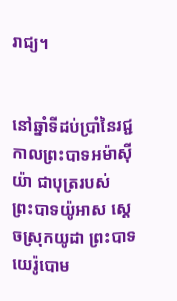រាជ្យ។


នៅឆ្នាំទីដប់ប្រាំនៃរជ្ជកាលព្រះ‌បាទអម៉ា‌ស៊ីយ៉ា ជាបុត្ររបស់ព្រះ‌បាទយ៉ូអាស ស្ដេចស្រុកយូដា ព្រះ‌បាទយេរ៉ូ‌បោម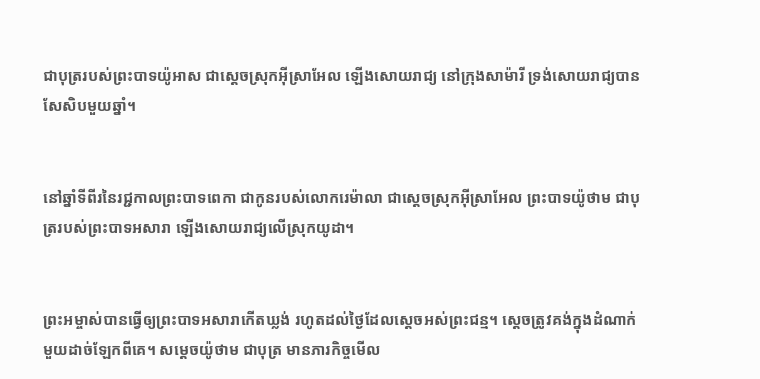ជាបុត្ររបស់ព្រះ‌បាទយ៉ូអាស ជាស្ដេចស្រុកអ៊ីស្រា‌អែល ឡើងសោយរាជ្យ នៅក្រុងសាម៉ារី ទ្រង់សោយរាជ្យបានសែ‌សិបមួយឆ្នាំ។


នៅឆ្នាំទីពីរនៃរជ្ជកាលព្រះ‌បាទពេកា ជាកូនរបស់លោករេម៉ា‌លា ជាស្ដេចស្រុកអ៊ីស្រា‌អែល ព្រះ‌បាទយ៉ូថាម ជាបុត្ររបស់ព្រះ‌បាទអសា‌រា ឡើងសោយរាជ្យលើស្រុកយូដា។


ព្រះ‌អម្ចាស់បានធ្វើឲ្យព្រះ‌បាទអសា‌រាកើតឃ្លង់ រហូតដល់ថ្ងៃដែលស្ដេចអស់ព្រះ‌ជន្ម។ ស្ដេចត្រូវគង់ក្នុងដំណាក់មួយដាច់ឡែកពីគេ។ សម្ដេចយ៉ូថាម ជាបុត្រ មានភារ‌កិច្ចមើល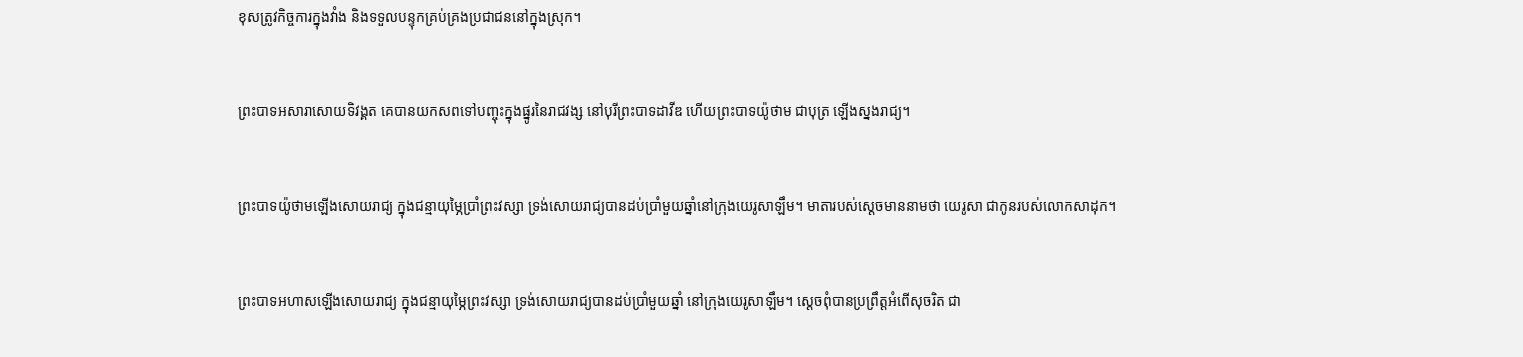ខុសត្រូវកិច្ចការក្នុងវាំង និងទទួលបន្ទុកគ្រប់‌គ្រងប្រជា‌ជននៅក្នុងស្រុក។


ព្រះ‌បាទអសា‌រាសោយទិវង្គត គេបានយកសពទៅបញ្ចុះក្នុងផ្នូរនៃរាជ‌វង្ស នៅបុរីព្រះ‌បាទដាវីឌ ហើយព្រះ‌បាទយ៉ូថាម ជាបុត្រ ឡើងស្នងរាជ្យ។


ព្រះ‌បាទយ៉ូថាមឡើងសោយរាជ្យ ក្នុងជន្មាយុម្ភៃប្រាំព្រះ‌វស្សា ទ្រង់សោយរាជ្យបានដប់ប្រាំមួយឆ្នាំនៅក្រុងយេរូ‌សាឡឹម។ មាតារបស់ស្ដេចមាននាមថា យេរូ‌សា ជាកូនរបស់លោកសាដុក។


ព្រះ‌បាទអហាសឡើងសោយរាជ្យ ក្នុងជន្មាយុម្ភៃព្រះ‌វស្សា ទ្រង់សោយរាជ្យបានដប់ប្រាំមួយឆ្នាំ នៅក្រុងយេរូ‌សាឡឹម។ ស្ដេចពុំបានប្រព្រឹត្តអំពើសុចរិត ជា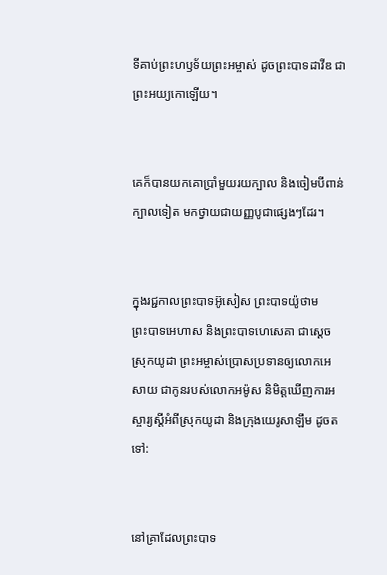ទីគាប់ព្រះ‌ហឫទ័យព្រះ‌អម្ចាស់ ដូចព្រះ‌បាទដាវីឌ ជាព្រះ‌អយ្យ‌កោឡើយ។


គេក៏បានយកគោប្រាំមួយរយក្បាល និងចៀមបីពាន់ក្បាលទៀត មកថ្វាយជាយញ្ញ‌បូជាផ្សេងៗដែរ។


ក្នុងរជ្ជកាលព្រះ‌បាទអ៊ូសៀស ព្រះ‌បាទយ៉ូថាម ព្រះ‌បាទអេហាស និងព្រះ‌បាទហេ‌សេគា ជាស្ដេចស្រុកយូដា ព្រះ‌អម្ចាស់ប្រោសប្រទានឲ្យលោកអេសាយ ជាកូនរបស់លោកអម៉ូស និមិត្តឃើញការអស្ចារ្យស្ដីអំពីស្រុកយូដា និងក្រុងយេរូ‌សាឡឹម ដូចតទៅ:


នៅគ្រាដែលព្រះ‌បាទ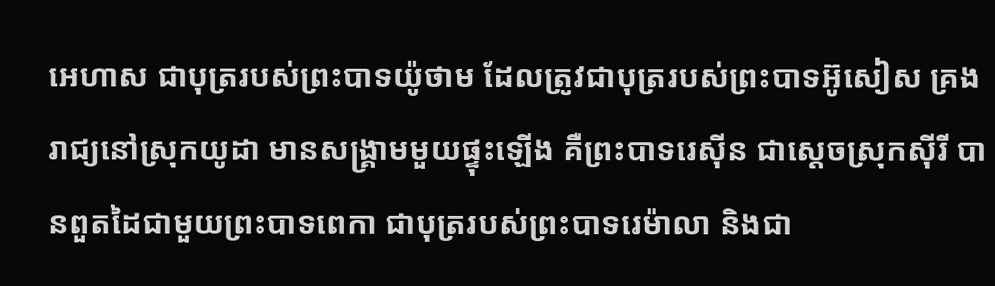អេហាស ជាបុត្ររបស់ព្រះ‌បាទយ៉ូថាម ដែលត្រូវជាបុត្ររបស់ព្រះ‌បាទអ៊ូសៀស គ្រងរាជ្យនៅស្រុកយូដា មានសង្គ្រាមមួយផ្ទុះឡើង គឺព្រះ‌បាទរេស៊ីន ជាស្ដេចស្រុកស៊ីរី បានពួត‌ដៃជាមួយព្រះ‌បាទពេកា ជាបុត្ររបស់ព្រះ‌បាទរេម៉ា‌លា និងជា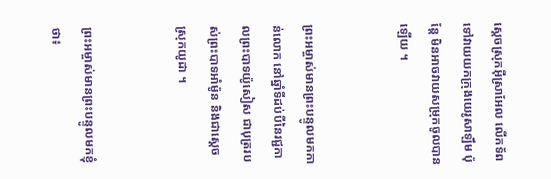ស្ដេចស្រុកអ៊ីស្រា‌អែល លើកទ័ពទៅវាយយកក្រុងយេរូ‌សាឡឹម ប៉ុន្តែ មិនអាចវាយសម្រុកចូលបានឡើយ ។


ព្រះ‌អម្ចាស់មានព្រះ‌បន្ទូលមកកាន់លោក នៅឆ្នាំទីដប់បីនៃរជ្ជកាលព្រះ‌បាទយ៉ូសៀស ជាបុត្ររបស់ព្រះ‌បាទអាំម៉ូន និងជាស្ដេចស្រុកយូដា ។


ព្រះ‌អម្ចាស់មានព្រះ‌បន្ទូលមកខ្ញុំថា៖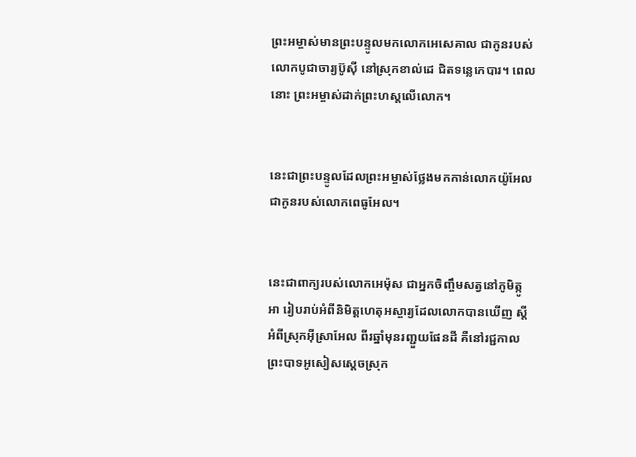ព្រះ‌អម្ចាស់មានព្រះ‌បន្ទូលមកលោកអេសេ‌គាល ជាកូនរបស់លោកបូជា‌ចារ្យប៊ូស៊ី នៅស្រុកខាល់ដេ ជិតទន្លេកេបារ។ ពេលនោះ ព្រះ‌អម្ចាស់ដាក់ព្រះ‌ហស្ដលើលោក។


នេះជាព្រះ‌បន្ទូលដែលព្រះ‌អម្ចាស់ថ្លែងមកកាន់លោកយ៉ូ‌អែល ជាកូនរបស់លោកពេធូ‌អែល។


នេះជាពាក្យរបស់លោកអេម៉ុស ជាអ្នកចិញ្ចឹមសត្វនៅភូមិត្កូអា រៀបរាប់អំពីនិមិត្ត‌ហេតុអស្ចារ្យដែលលោកបានឃើញ ស្ដីអំពីស្រុកអ៊ីស្រា‌អែល ពីរឆ្នាំមុនរញ្ជួយផែនដី គឺនៅរជ្ជកាលព្រះ‌បាទអូសៀសស្ដេចស្រុក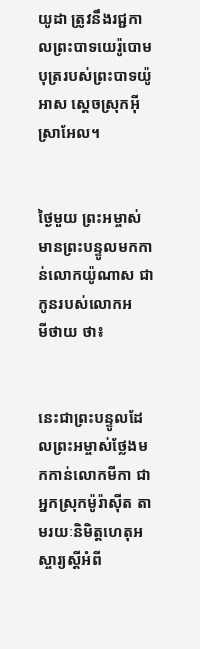យូដា ត្រូវនឹងរជ្ជកាលព្រះ‌បាទយេរ៉ូ‌បោម បុត្ររបស់ព្រះ‌បាទយ៉ូអាស ស្ដេចស្រុកអ៊ីស្រា‌អែល។


ថ្ងៃមួយ ព្រះ‌អម្ចាស់មានព្រះ‌បន្ទូលមកកាន់លោកយ៉ូណាស ជាកូនរបស់លោកអមី‌ថាយ ថា៖


នេះជាព្រះ‌បន្ទូលដែលព្រះ‌អម្ចាស់ថ្លែងមកកាន់លោកមីកា ជាអ្នកស្រុកម៉ូរ៉ា‌ស៊ីត តាមរយៈនិមិត្ត‌ហេតុអស្ចារ្យស្ដីអំពី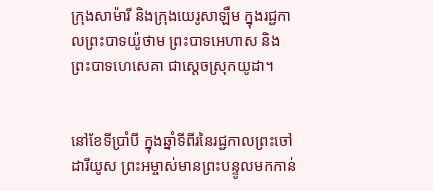ក្រុងសាម៉ារី និងក្រុងយេរូ‌សាឡឹម ក្នុងរជ្ជកាលព្រះ‌បាទយ៉ូថាម ព្រះ‌បាទអេហាស និងព្រះ‌បាទហេ‌សេគា ជាស្ដេចស្រុកយូដា។


នៅខែទីប្រាំបី ក្នុងឆ្នាំទីពីរនៃរជ្ជកាលព្រះចៅដារី‌យូស ព្រះ‌អម្ចាស់មានព្រះ‌បន្ទូលមកកាន់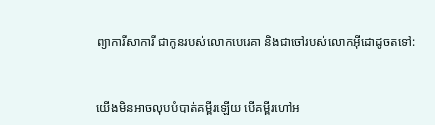ព្យាការីសាការី ជាកូនរបស់លោកបេរេ‌គា និងជាចៅរបស់លោកអ៊ីដោដូចតទៅ:


យើងមិនអាចលុបបំបាត់គម្ពីរឡើយ បើគម្ពីរហៅអ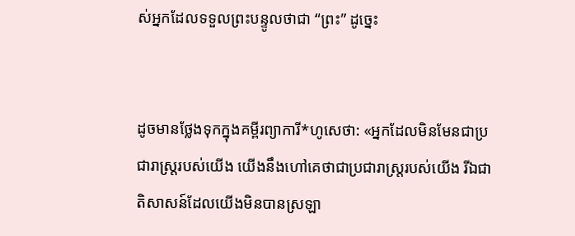ស់អ្នកដែលទទួលព្រះ‌បន្ទូលថាជា “ព្រះ” ដូច្នេះ


ដូចមានថ្លែងទុកក្នុងគម្ពីរព្យាការី*ហូសេថា: «អ្នកដែលមិនមែនជាប្រជា‌រាស្ត្ររបស់យើង យើងនឹងហៅគេថាជាប្រជា‌រាស្ត្ររបស់យើង រីឯជាតិសាសន៍ដែលយើងមិនបានស្រឡា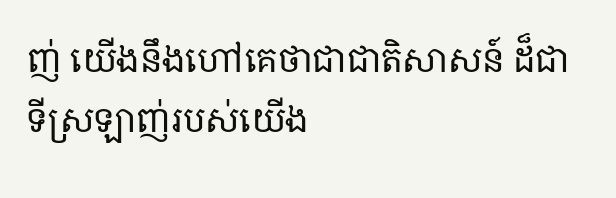ញ់ យើងនឹងហៅគេថាជាជាតិសាសន៍ ដ៏ជាទីស្រឡាញ់របស់យើង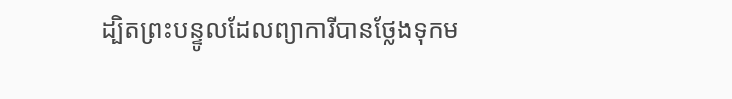ដ្បិតព្រះ‌បន្ទូលដែលព្យាការីបានថ្លែងទុកម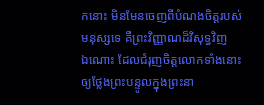កនោះ មិនមែនចេញពីបំណងចិត្តរបស់មនុស្សទេ គឺព្រះ‌វិញ្ញាណដ៏វិសុទ្ធវិញឯ‌ណោះ ដែលជំរុញចិត្តលោកទាំងនោះឲ្យថ្លែងព្រះ‌បន្ទូលក្នុងព្រះ‌នា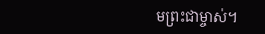មព្រះ‌ជា‌ម្ចាស់។